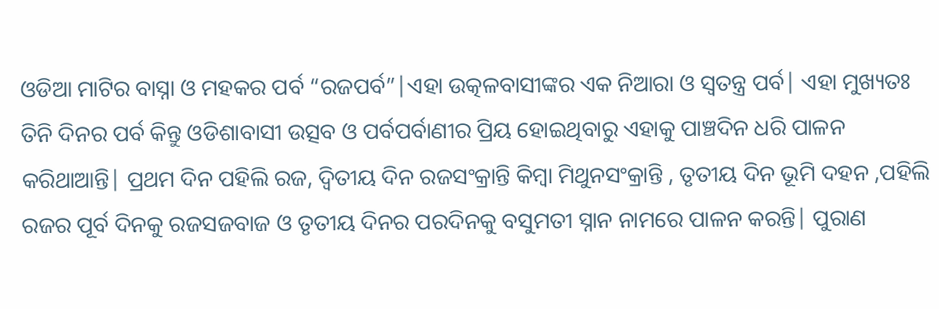ଓଡିଆ ମାଟିର ବାସ୍ନା ଓ ମହକର ପର୍ବ “ରଜପର୍ବ”|ଏହା ଉତ୍କଳବାସୀଙ୍କର ଏକ ନିଆରା ଓ ସ୍ଵତନ୍ତ୍ର ପର୍ବ| ଏହା ମୁଖ୍ୟତଃ ତିନି ଦିନର ପର୍ବ କିନ୍ତୁ ଓଡିଶାବାସୀ ଉତ୍ସବ ଓ ପର୍ବପର୍ବାଣୀର ପ୍ରିୟ ହୋଇଥିବାରୁ ଏହାକୁ ପାଞ୍ଚଦିନ ଧରି ପାଳନ କରିଥାଆନ୍ତି| ପ୍ରଥମ ଦିନ ପହିଲି ରଜ, ଦ୍ଵିତୀୟ ଦିନ ରଜସଂକ୍ରାନ୍ତି କିମ୍ବା ମିଥୁନସଂକ୍ରାନ୍ତି , ତୃତୀୟ ଦିନ ଭୂମି ଦହନ ,ପହିଲି ରଜର ପୂର୍ବ ଦିନକୁ ରଜସଜବାଜ ଓ ତୃତୀୟ ଦିନର ପରଦିନକୁ ବସୁମତୀ ସ୍ନାନ ନାମରେ ପାଳନ କରନ୍ତି| ପୁରାଣ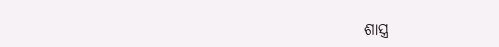ଶାସ୍ତ୍ର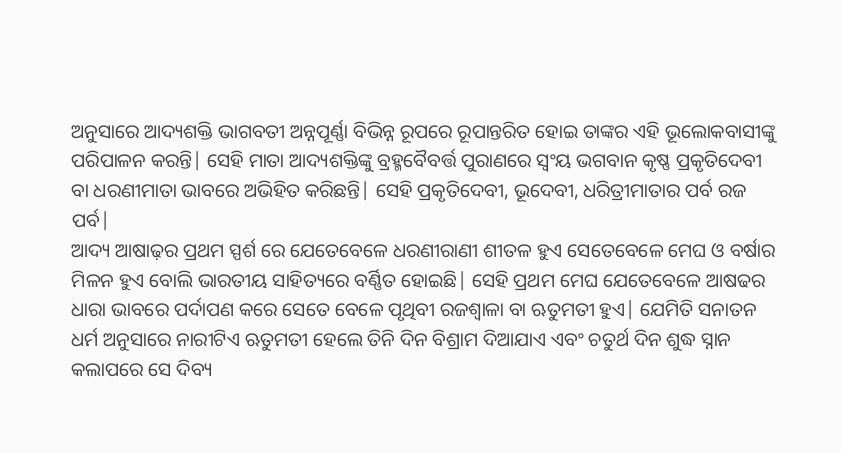ଅନୁସାରେ ଆଦ୍ୟଶକ୍ତି ଭାଗବତୀ ଅନ୍ନପୂର୍ଣ୍ଣା ବିଭିନ୍ନ ରୂପରେ ରୂପାନ୍ତରିତ ହୋଇ ତାଙ୍କର ଏହି ଭୂଲୋକବାସୀଙ୍କୁ ପରିପାଳନ କରନ୍ତି| ସେହି ମାତା ଆଦ୍ୟଶକ୍ତିଙ୍କୁ ବ୍ରହ୍ମବୈବର୍ତ୍ତ ପୁରାଣରେ ସ୍ଵଂୟ ଭଗବାନ କୃଷ୍ଣ ପ୍ରକୃତିଦେବୀ ବା ଧରଣୀମାତା ଭାବରେ ଅଭିହିତ କରିଛନ୍ତି| ସେହି ପ୍ରକୃତିଦେବୀ, ଭୂଦେବୀ, ଧରିତ୍ରୀମାତାର ପର୍ବ ରଜ ପର୍ବ|
ଆଦ୍ୟ ଆଷାଢ଼ର ପ୍ରଥମ ସ୍ପର୍ଶ ରେ ଯେତେବେଳେ ଧରଣୀରାଣୀ ଶୀତଳ ହୁଏ ସେତେବେଳେ ମେଘ ଓ ବର୍ଷାର ମିଳନ ହୁଏ ବୋଲି ଭାରତୀୟ ସାହିତ୍ୟରେ ବର୍ଣ୍ଣିତ ହୋଇଛି| ସେହି ପ୍ରଥମ ମେଘ ଯେତେବେଳେ ଆଷଢର ଧାରା ଭାବରେ ପର୍ଦାପଣ କରେ ସେତେ ବେଳେ ପୃଥିବୀ ରଜଶ୍ୱାଳା ବା ଋତୁମତୀ ହୁଏ| ଯେମିତି ସନାତନ ଧର୍ମ ଅନୁସାରେ ନାରୀଟିଏ ଋତୁମତୀ ହେଲେ ତିନି ଦିନ ବିଶ୍ରାମ ଦିଆଯାଏ ଏବଂ ଚତୁର୍ଥ ଦିନ ଶୁଦ୍ଧ ସ୍ନାନ କଲାପରେ ସେ ଦିବ୍ୟ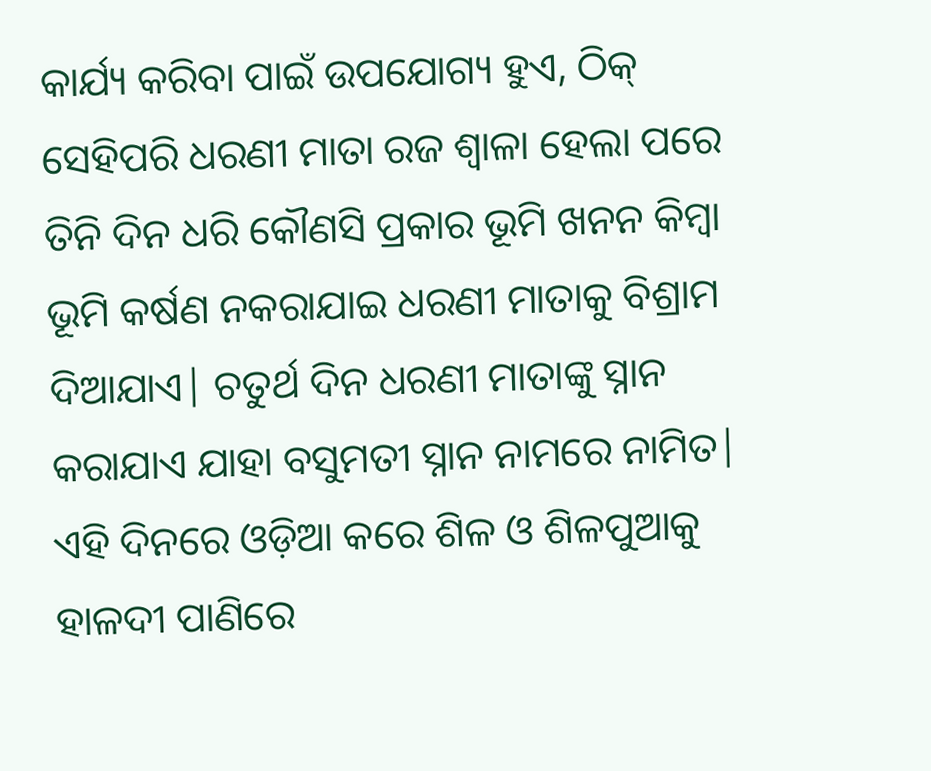କାର୍ଯ୍ୟ କରିବା ପାଇଁ ଉପଯୋଗ୍ୟ ହୁଏ, ଠିକ୍ ସେହିପରି ଧରଣୀ ମାତା ରଜ ଶ୍ଵାଳା ହେଲା ପରେ ତିନି ଦିନ ଧରି କୌଣସି ପ୍ରକାର ଭୂମି ଖନନ କିମ୍ଵା ଭୂମି କର୍ଷଣ ନକରାଯାଇ ଧରଣୀ ମାତାକୁ ବିଶ୍ରାମ ଦିଆଯାଏ| ଚତୁର୍ଥ ଦିନ ଧରଣୀ ମାତାଙ୍କୁ ସ୍ନାନ କରାଯାଏ ଯାହା ବସୁମତୀ ସ୍ନାନ ନାମରେ ନାମିତ| ଏହି ଦିନରେ ଓଡ଼ିଆ କରେ ଶିଳ ଓ ଶିଳପୁଆକୁ ହାଳଦୀ ପାଣିରେ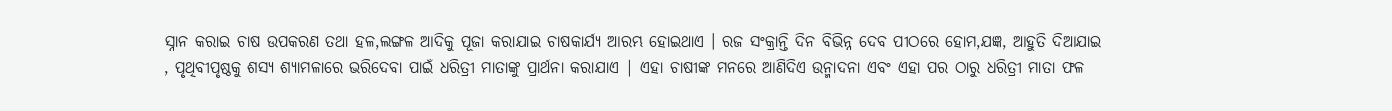ସ୍ନାନ କରାଇ ଚାଷ ଉପକରଣ ତଥା ହଳ,ଲଙ୍ଗଳ ଆଦିକୁ ପୂଜା କରାଯାଇ ଚାଷକାର୍ଯ୍ୟ ଆରମ୍ଭ ହୋଇଥାଏ । ରଜ ସଂକ୍ରାନ୍ତି ଦିନ ବିଭିନ୍ନ ଦେବ ପୀଠରେ ହୋମ,ଯଜ୍ଞ, ଆହୁତି ଦିଆଯାଇ , ପୃଥିବୀପୃଷ୍ଠକୁ ଶସ୍ୟ ଶ୍ୟାମଳାରେ ଭରିଦେବା ପାଇଁ ଧରିତ୍ରୀ ମାତାଙ୍କୁ ପ୍ରାର୍ଥନା କରାଯାଏ | ଏହା ଚାଷୀଙ୍କ ମନରେ ଆଣିଦିଏ ଉନ୍ମାଦନା ଏବଂ ଏହା ପର ଠାରୁ ଧରିତ୍ରୀ ମାତା ଫଳ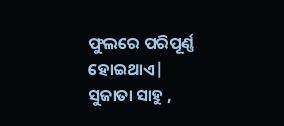ଫୁଲରେ ପରିପୂର୍ଣ୍ଣ ହୋଇଥାଏ|
ସୁଜାତା ସାହୁ ,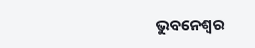ଭୁବନେଶ୍ୱର